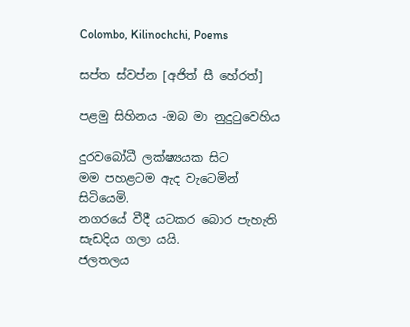Colombo, Kilinochchi, Poems

සප්ත ස්වප්න [අජිත් සී හේරත්]

පළමු සිහිනය -ඔබ මා නුදුටුවෙහිය

දුරවබෝධී ලක්ෂ්‍යයක සිට
මම පහළටම ඇද වැටෙමින් සිටියෙමි.
නගරයේ වීදී යටකර බොර පැහැති සැඩදිය ගලා යයි.
ජලතලය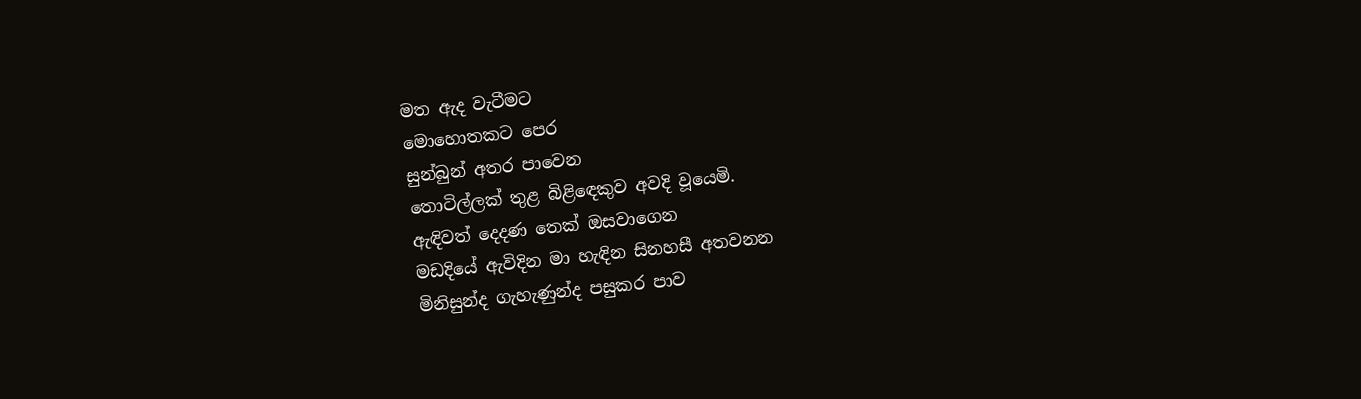මත ඇද වැටීමට
මොහොතකට පෙර
සුන්බුන් අතර පාවෙන
තොටිල්ලක් තුළ බිළි‍‍ඳෙකුව අවදි වූයෙමි.
ඇඳිවත් දෙදණ තෙක් ඔසවාගෙන
මඩදියේ ඇවිදින මා හැඳින සිනහසී අතවනන
මිනිසුන්ද ගැහැණුන්ද පසුකර පාව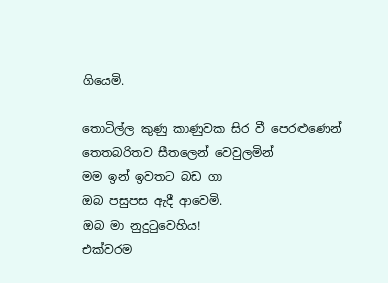ගියෙමි.

තොටිල්ල කුණු කාණුවක සිර වී පෙරළුණෙන්
තෙතබරිතව සීතලෙන් වෙවුලමින්
මම ඉන් ඉවතට බඩ ගා
ඔබ පසුපස ඇදී ආවෙමි.
ඔබ මා නුදුටුවෙහිය!
එක්වරම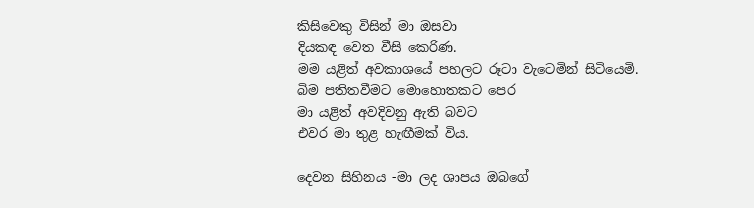කිසිවෙකු විසින් මා ඔසවා
දියකඳ වෙත වීසි කෙරිණ.
මම යළිත් අවකාශයේ පහලට රූටා වැටෙමින් සිටියෙමි.
බිම පතිතවීමට මොහොතකට පෙර
මා යළිත් අවදිවනු ඇති බවට
එවර මා තුළ හැඟීමක් විය.

දෙවන සිහිනය -මා ලද ශාපය ඔබගේ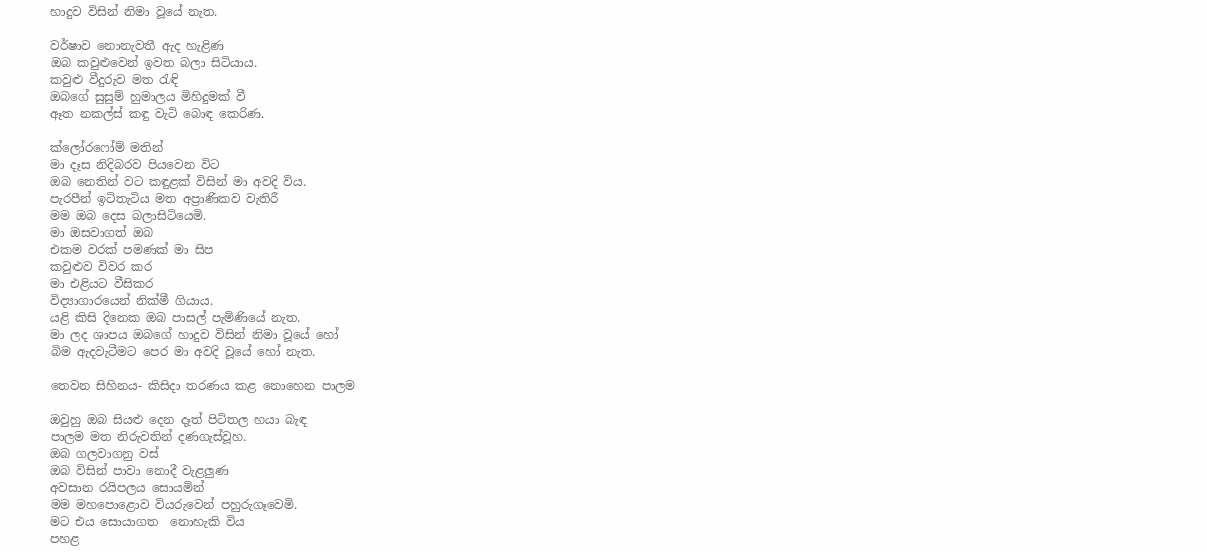හාදුව විසින් නිමා වූයේ නැත.

වර්ෂාව නොනැවතී ඇද හැළිණ
ඔබ කවුළුවෙන් ඉවත බලා සිටියාය.
කවුළු වීදුරුව මත රැඳි
ඔබගේ සුසුම් හුමාලය මිහිදුමක් වී
ඈත නකල්ස් කඳු වැටි බොඳ කෙරිණ.

ක්ලෝරෆෝම් මතින්
මා දෑස නිදිබරව පිය‍වෙන විට
ඔබ නෙතින් වට කඳුළක් විසින් මා අවදි විය.
පැරපීන් ඉටිතැටිය මත අප්‍රාණිකව වැතිරී
මම ඔබ දෙස බලාසිටියෙමි.
මා ඔසවාගත් ඔබ
එකම වරක් පමණක් මා සිප
කවුළුව විවර කර
මා එළියට වීසිකර
විද්‍යාගාරයෙන් නික්මී ගියාය.
යළි කිසි දිනෙක ඔබ පාසල් පැමිණියේ නැත.
මා‍ ලද ශාපය ඔබගේ හාදුව විසින් නිමා වූයේ හෝ
බිම ඇදවැටීමට පෙර මා අවදි වූයේ හෝ නැත.

තෙවන සිහිනය- කිසිදා තරණය කළ නොහෙන පාලම

ඔවුහු ඔබ සියළු දෙන දෑත් පිටිතල හයා බැඳ
පාලම මත නිරුවතින් දණගැස්වූහ.
ඔබ ගලවාගනු වස්
ඔබ විසින් පාවා නොදී වැළලුණ
අවසාන රයිපලය සොයමින්
මම මහපොළොව වියරුවෙන් පහුරුගෑවෙමි.
මට එය සොයාගත ‍ නොහැකි විය
පහළ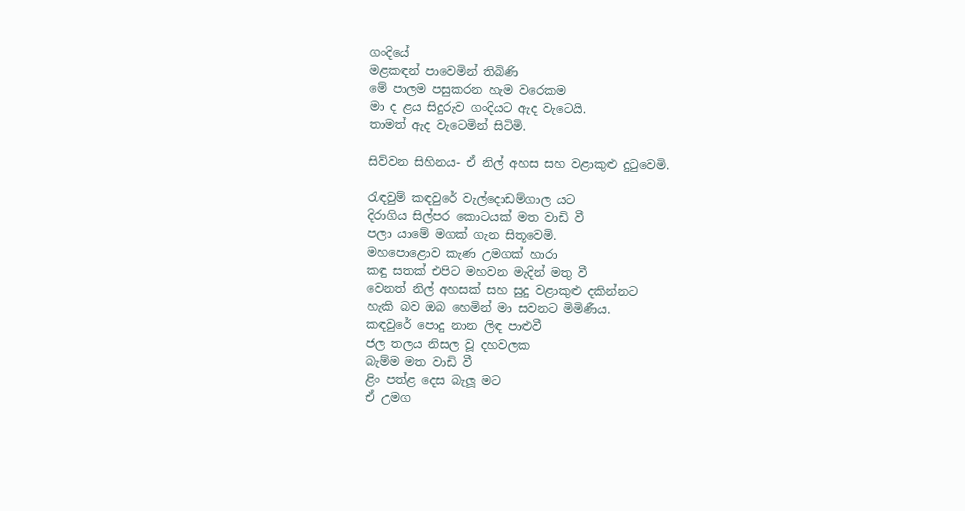ගංදියේ
මළකඳන් පාවෙමින් තිබිණි
මේ පාලම පසුකරන හැම වරෙකම
මා ද ළය සිදුරුව ගංදියට ඇද වැටෙයි.
තාමත් ඇද වැටෙමින් සිටිමි.

සිව්වන සිහිනය- ඒ නිල් අහස සහ වළාකුළු දුටුවෙමි.

රැඳවුම් කඳවුරේ වැල්දොඩම්ගාල යට
දිරාගිය සිල්පර කොටයක් මත වාඩි වී
පලා යාමේ මගක් ගැන සිතූවෙමි.
මහපොළොව කැණ උමගක් හාරා
කඳු සතක් එපිට මහවන මැදින් මතු වී
වෙනත් නිල් අහසක් සහ සුදු වළාකුළු දකින්නට
හැකි බව ඔබ හෙමින් මා සවනට මිමිණීය.
කඳවුරේ පොදු නාන ලිඳ පාළුවී
ජල තලය නිසල වූ දහවලක
බැම්ම මත වාඩි වී
ළිං පත්ළ දෙස බැලූ මට
ඒ උමග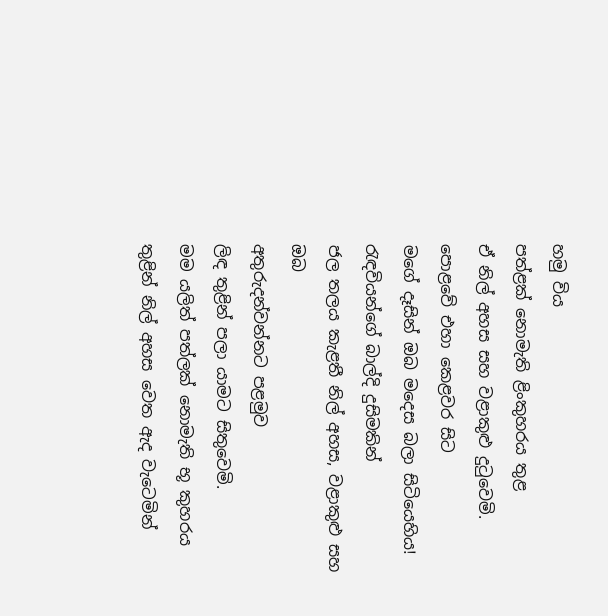හමු විය
පත්ළක් නොමැති ළිංකුහරය තුළ
ඒ නිල් අහස සහ වළාකුළු දුටුවෙමි.
පොළවේ එහා කෙළවර සිට
මගේ දෑසින් ඔබ මදෙස බලා සිටියෙහිය!
රැඳවියන්ගේ බාල්දි දුසිමකින්
ජල තලය කැළතී නිල් අහස, වළාකුළු සහ ඔබ
අතුරුදන්වන්නට පළමුව
ලිඳ තුළින් පලා යාමට සිතුවෙමි.
මම යලිත් පත්ලක් නොමැති භූ කුහරය
තුළින් නිල් අහස වෙත ඇද වැටෙමින්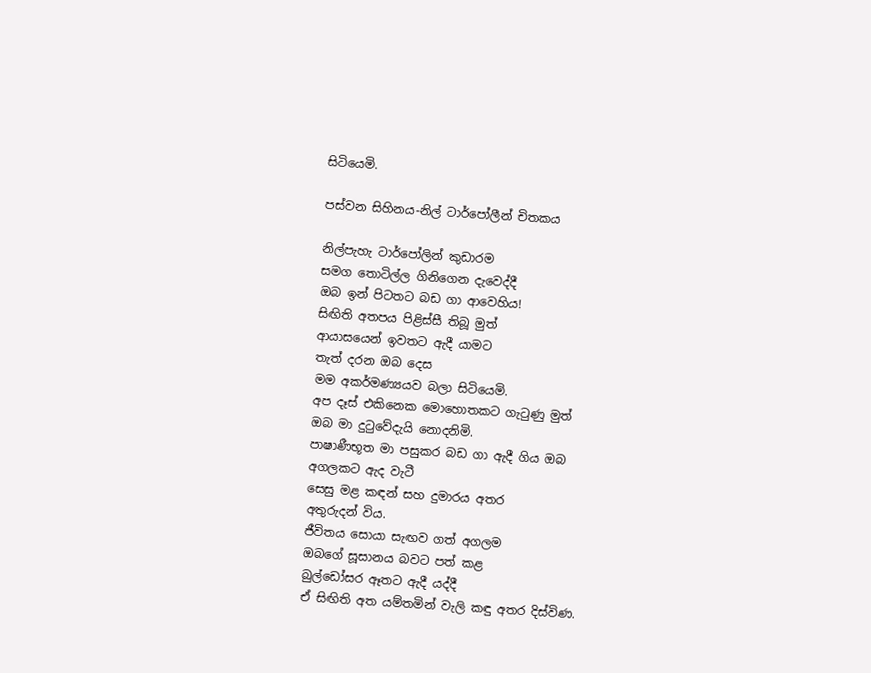සිටියෙමි.

පස්වන සිහිනය-නිල් ටාර්පෝලීන් චිතකය

නිල්පැහැ ටාර්පෝලින් කුඩාරම
සමග තොටිල්ල ගිනිගෙන දැවෙද්දී
ඔබ ඉන් පිටතට බඩ ගා ආවෙහිය!
සිඟිති අතපය පිළිස්සී තිබූ මුත්
ආයාසයෙන් ඉවතට ඇදී යාමට
තැත් දරන ඔබ දෙස
මම අකර්මණ්‍යයව බලා සිටියෙමි.
අප දෑස් එකිනෙක මොහොතකට ගැටුණු මුත්
ඔබ මා දුටුවේදැයි නොදනිමි.
පාෂාණීභූත මා පසුකර බඩ ගා ඇදී ගිය ඔබ
අගලකට ඇද වැටී
සෙසු මළ කඳන් සහ දුමාරය අතර
අතුරුදන් විය.
ජීවිතය සොයා සැඟව ගත් අගලම
ඔබගේ සූසානය බවට පත් කළ
බුල්ඩෝසර ඈතට ඇදී යද්දී
ඒ සිඟිති අත යම්තමින් වැලි කඳු අතර දිස්විණ.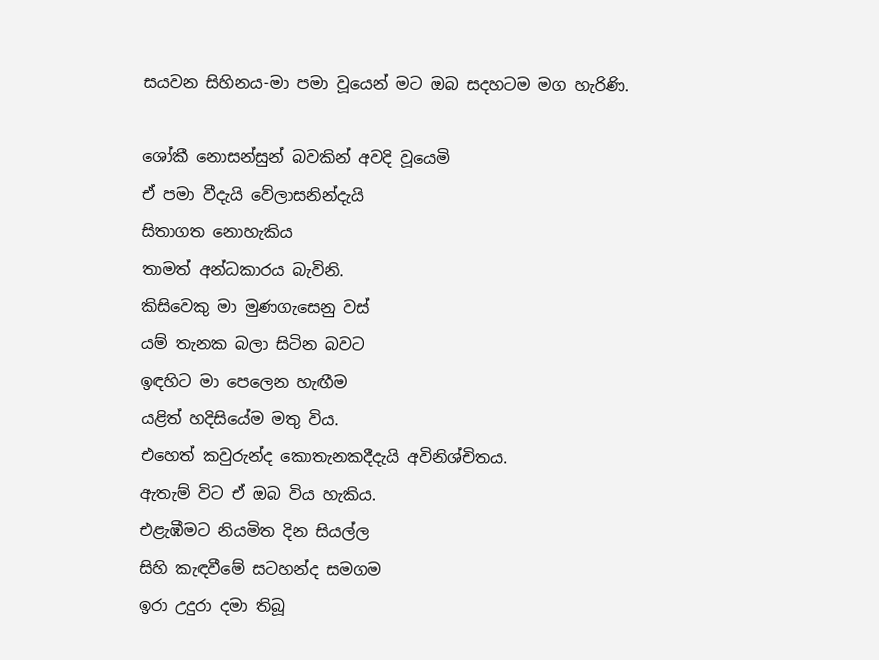සයවන සිහිනය-මා පමා වූයෙන් මට ඔබ සදහටම මග හැරිණි.

ශෝකී නොසන්සුන් බවකින් අවදි වූයෙමි
ඒ පමා වීදැයි වේලාසනින්දැයි
සිතාගත නොහැකිය
තාමත් අන්ධකාරය බැවිනි.
කිසිවෙකු මා මුණගැසෙනු වස්
යම් තැනක බලා සිටින බවට
ඉඳහිට මා පෙ‍ලෙන හැඟීම
යළිත් හදිසියේම මතු විය.
එහෙත් කවුරුන්ද කොතැනකදීදැයි අවිනිශ්චිතය.
ඇතැම් විට ඒ ඔබ විය හැකිය.
එළැඹීමට නියමිත දින සියල්ල
සිහි කැඳවීමේ සටහන්ද සමගම
ඉරා උදුරා දමා තිබූ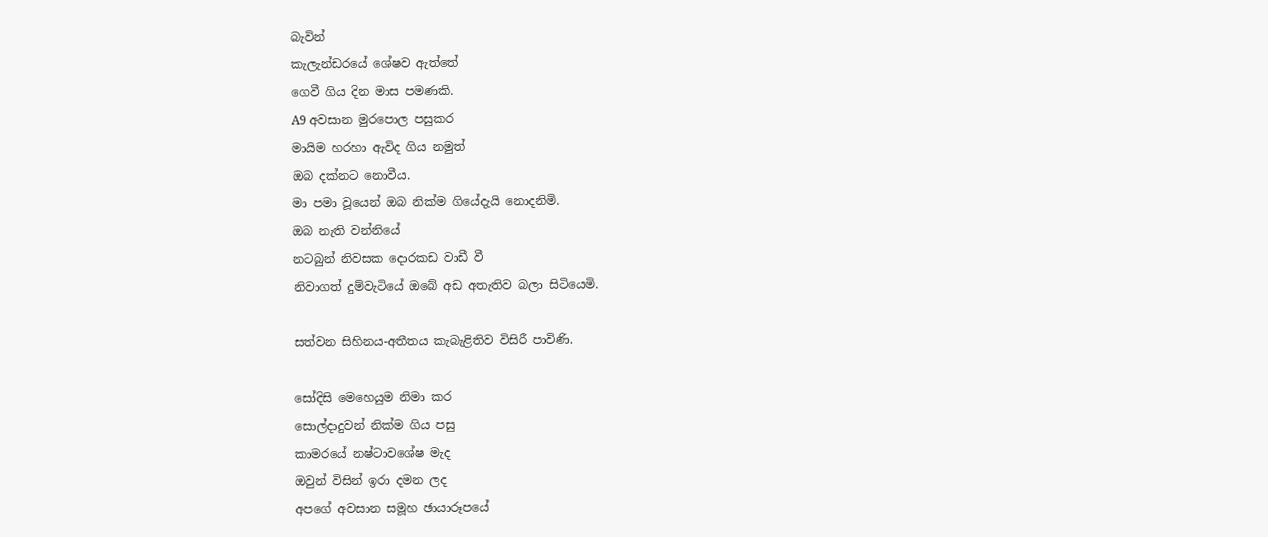බැවින්
කැලැන්ඩරයේ ශේෂව ඇත්තේ
ගෙවී ගිය දින මාස පමණකි.
A9 අවසාන මුරපොල ‍පසුකර
මායිම හරහා ඇවිද ගිය නමුත්
ඔබ දක්නට නොවීය.
මා පමා වූයෙන් ඔබ නික්ම ගියේදැයි නොදනිමි.
ඔබ නැති වන්නියේ
නටබුන් නිවසක දොරකඩ වාඩී වී
නිවාගත් දුම්වැටියේ ඔබේ අඩ අතැතිව බලා සිටියෙමි.

සත්වන සිහිනය-අතීතය කැබැළිතිව විසිරී පාවිණි.

සෝදිසි මෙහෙයුම නිමා කර
සොල්දාදුවන් නික්ම ගිය පසු
කාමරයේ නෂ්ටාවශේෂ මැද
ඔවුන් විසින් ඉරා දමන ලද
අපගේ අවසාන සමූහ ඡායාරූපයේ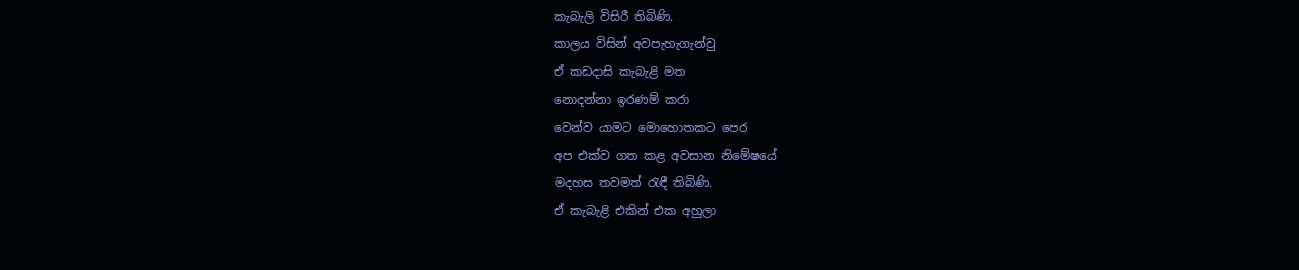කැබැලි විසිරී තිබිණි.
කාලය විසින් අවපැහැගැන්වු
ඒ කඩදාසි කැබැළි මත
නොදන්නා ඉරණම් කරා
වෙන්ව යාමට මොහොතකට පෙර
අප එක්ව ගත කළ අවසාන නිමේෂයේ
මදහස තවමත් රැඳී තිබිණි.
ඒ කැබැළි එකින් එක අහුලා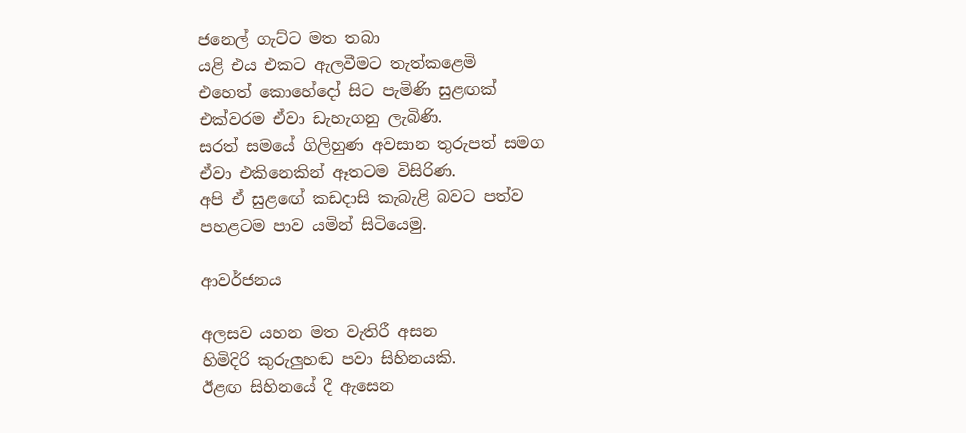ජනෙල් ගැට්ට මත තබා
යළි එය එකට ඇලවීමට තැත්කළෙමි
එහෙත් කොහේදෝ සිට පැමිණි සුළඟක්
එක්වරම ඒවා ඩැහැගනු ලැබිණි.
සරත් සමයේ ගිලිහුණ අවසාන තුරුපත් සමග
ඒවා එකිනෙකින් ඈතටම විසිරිණ.
අපි ඒ සුළඟේ කඩදාසි කැබැළි බවට පත්ව
පහළටම පාව යමින් සිටියෙමු.

ආවර්ජනය

අලසව යහන මත වැතිරී අසන
හිමිදිරි කුරුලුහඬ පවා සිහිනයකි‍‍‍‍‍‍‍‍‍‍‍‍‍‍‍.
ඊළඟ සිහිනයේ දී ඇසෙන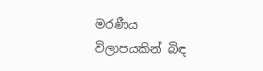මරණීය විලාපයකින් බිඳ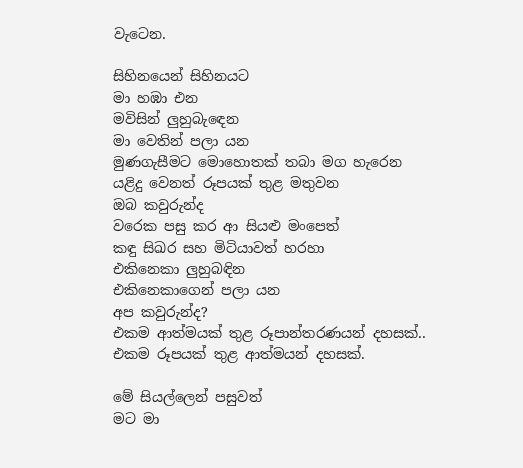වැටෙන.

සිහිනයෙන් සිහිනයට
මා හඹා එන
මවිසින් ලුහුබැ‍ඳෙන
මා වෙතින් පලා යන
මුණගැසීමට මොහොතක් තබා මග හැරෙන
යළිදු වෙනත් රූපයක් තුළ මතුවන
ඔබ කවුරුන්ද
වරෙක පසු කර ආ සියළු මංපෙත්
කඳු සිඛර සහ මිටියාවත් හරහා
එකිනෙකා ලුහුබඳින
එකිනෙකාගෙන් පලා යන
අප කවුරුන්ද?
එකම ආත්මයක් තුළ රූපාන්තරණයන් දහසක්..
එකම රූපයක් තුළ ආත්මයන් දහසක්.

මේ සියල්ලෙන් පසුවත්
මට මා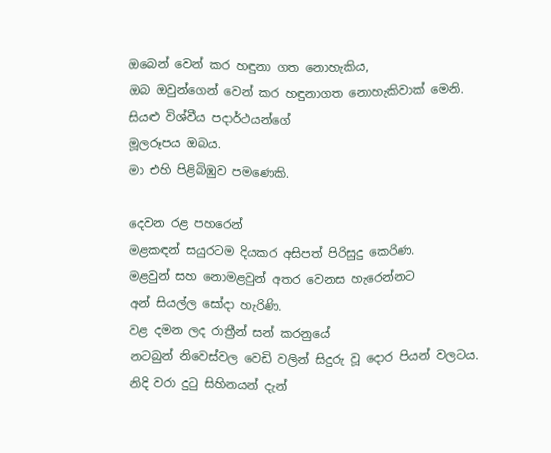ඔබෙන් වෙන් කර හඳුනා ගත නොහැකිය,
ඔබ ඔවුන්ගෙන් වෙන් කර හඳුනාගත නොහැකිවාක් මෙනි.
සියළු විශ්වීය පදාර්ථයන්ගේ
මූලරූපය ඔබය.
මා එහි පිළිබිඹුව පමණෙකි.

දෙවන රළ පහරෙන්
මළකඳන් සයුරටම දියකර අසිප‍ත් පිරිසුදු කෙරිණ.
මළවුන් සහ නොමළවුන් අතර වෙනස හැරෙන්නට
අන් සියල්ල සෝදා හැරිණි.
වළ දමන ලද රාත්‍රීන් සන් කරනුයේ
නටබුන් නිවෙස්වල වෙඩි වලින් සිදුරු වූ දොර පියන් වලටය.
නිදි වරා දුටු සිහිනයන් දැන්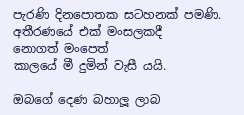පැරණි දිනපොතක සටහනක් පමණි‍.
අතීරණයේ එක් මංසලකදී
නොගත් මංපෙත්
කාලයේ මී දුමින් වැසී යයි.

ඔබගේ දෙණ බහාලූ ලාබ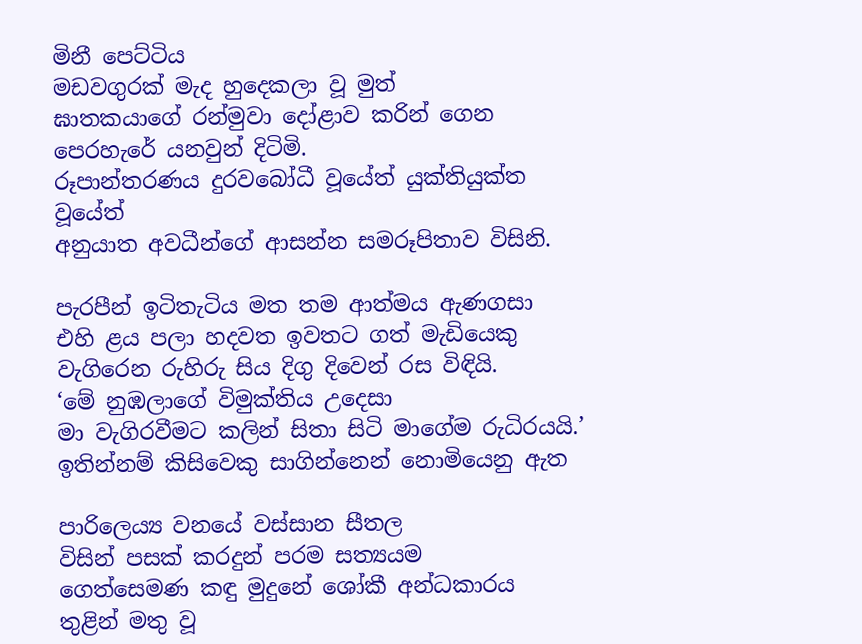මිනී පෙට්ටිය
මඩවගුරක් මැද හුදෙකලා වූ මුත්
ඝාතකයාගේ රන්මුවා දෝළාව කරින් ගෙන
පෙරහැරේ යනවුන් දිටිමි.
රූපාන්තරණය දුරවබෝධී වූයේත් යුක්තියුක්ත වූයේත්
අනුයාත අවධීන්ගේ ආසන්න සමරූපිතාව විසිනි.

පැරපීන් ඉටිතැටිය මත තම ආත්මය ඇණගසා
එහි ළය පලා හදවත ඉවතට ගත් මැඩියෙකු
වැගිරෙන රුහිරු සිය දිගු දිවෙන් රස විඳියි‍.
‘මේ නුඹලාගේ විමුක්තිය උදෙසා
මා වැගිරවීමට කලින් සිතා සිටි මාගේම රුධිරයයි.’
ඉතින්නම් කිසිවෙකු සාගින්නෙන් නොමියෙනු ඇත

පාරිලෙය්‍ය වනයේ වස්සාන සීතල
විසින් පසක් කරදුන් පරම සත්‍යයම
ගෙත්සෙමණ කඳු මුදුනේ ශෝකී අන්ධකාරය
තුළින් මතු වූ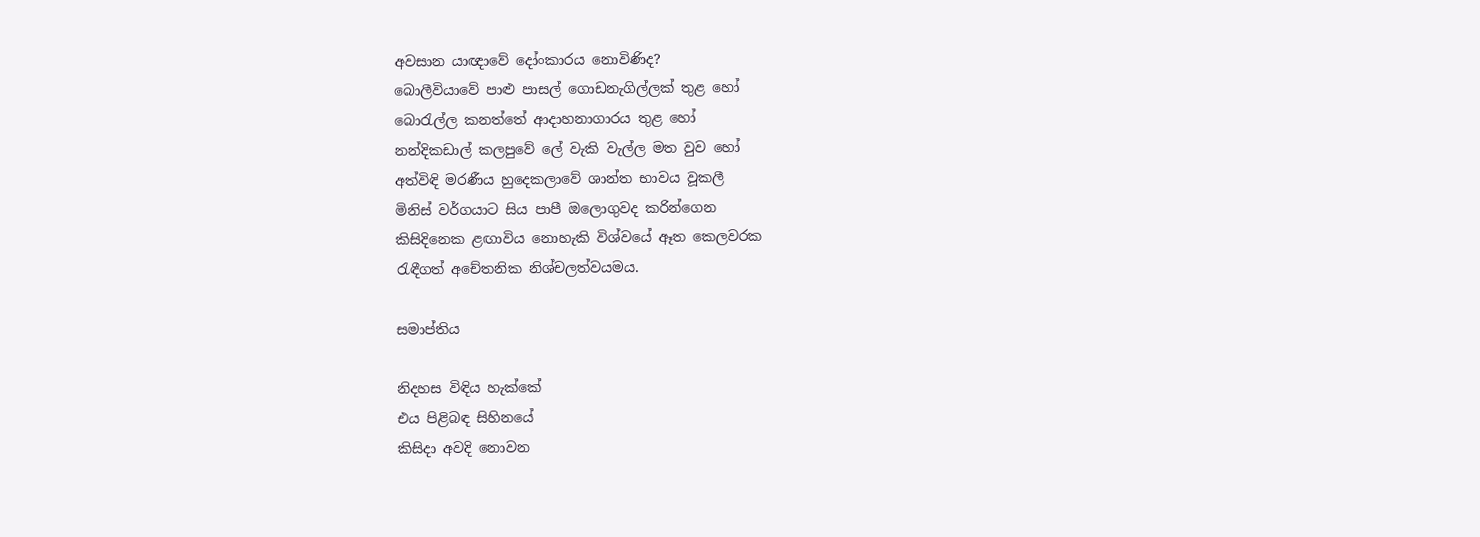අවසාන යාඥාවේ දෝංකාරය නොවිණිද?
බොලීවියාවේ පාළු පාසල් ගොඩනැගිල්ලක් තුළ හෝ
බොරැල්ල කනත්තේ ආදාහනාගාරය තුළ හෝ
නන්දිකඩාල් කලපුවේ ලේ වැකි වැල්ල මත වුව හෝ
අත්විඳි මරණීය හුදෙකලාවේ ශාන්ත භාවය වූකලී
මිනිස් වර්ගයාට සිය පාපී ඔලොගුවද කරින්ගෙන
කිසිදිනෙක ළඟාවිය නොහැකි විශ්වයේ ඈත කෙලවරක
රැඳීගත් අචේතනික නිශ්චලත්වයමය.

සමාප්තිය

නිදහස විඳිය හැක්කේ
එය පිළිබඳ සිහිනයේ
කිසිදා අවදි නොවන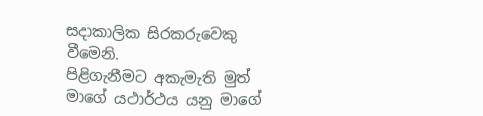සදාකාලික සිරකරුවෙකු වීමෙනි.
පිළිගැනීමට අකැමැති මුත්
මාගේ යථාර්ථය යනු මා‍ගේ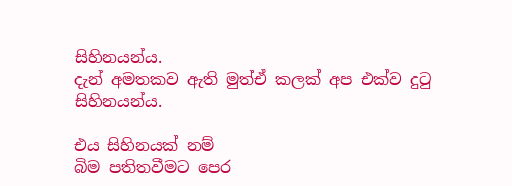සිහිනයන්ය.
දැන් අමතකව ඇති මුත්ඒ කලක් අප එක්ව දුටු සිහිනයන්ය.

එය සිහිනයක් නම්
බිම පතිතවීමට පෙර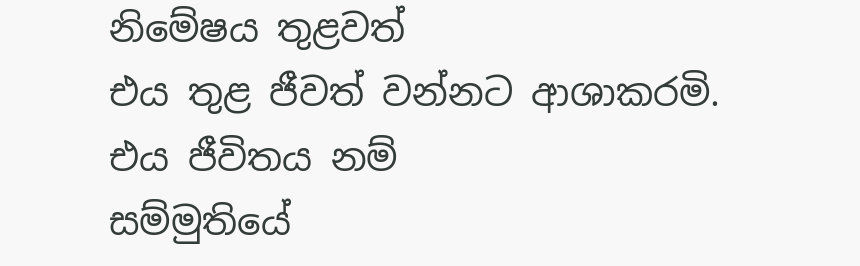නිමේෂය තුළවත්
එය තුළ ජීවත් වන්නට ආශාකරමි‍‍.
එය ජීවිතය නම්
සම්මුතියේ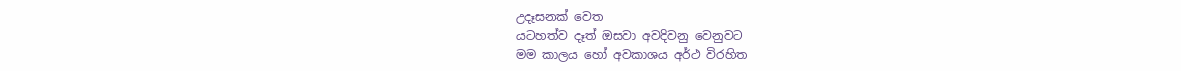උදෑසනක් වෙත
යටහත්ව දෑත් ඔසවා අවදිවනු වෙනුවට
මම කාලය හෝ අවකාශය අර්ථ විරහිත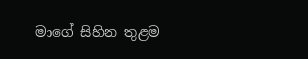මාගේ සිහින තුළම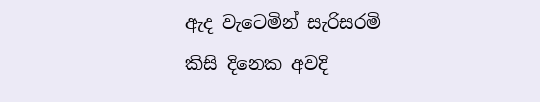ඇද වැටෙමින් සැරිසරමි
කිසි දිනෙක අවදි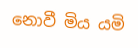නොවී මිය යමි